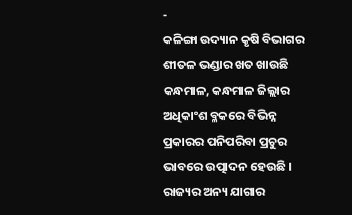-
କଳିଙ୍ଗା ଉଦ୍ୟାନ କୃଷି ବିଭାଗର ଶୀତଳ ଭଣ୍ଡାର ଖତ ଖାଉଛି
କନ୍ଧମାଳ, କନ୍ଧମାଳ ଜିଲ୍ଲାର ଅଧିକାଂଶ ବ୍ଳକରେ ବିଭିନ୍ନ ପ୍ରକାରର ପନିପରିବା ପ୍ରଚୁର ଭାବରେ ଉତ୍ପାଦନ ହେଉଛି । ରାଜ୍ୟର ଅନ୍ୟ ଯାଗାର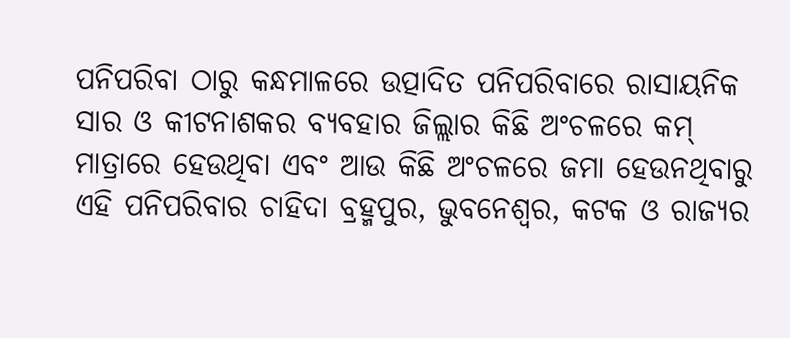ପନିପରିବା ଠାରୁ କନ୍ଧମାଳରେ ଉତ୍ପାଦିତ ପନିପରିବାରେ ରାସାୟନିକ ସାର ଓ କୀଟନାଶକର ବ୍ୟବହାର ଜିଲ୍ଲାର କିଛି ଅଂଚଳରେ କମ୍ ମାତ୍ରାରେ ହେଉଥିବା ଏବଂ ଆଉ କିଛି ଅଂଚଳରେ ଜମା ହେଉନଥିବାରୁ ଏହି ପନିପରିବାର ଚାହିଦା ବ୍ରହ୍ମପୁର, ଭୁବନେଶ୍ୱର, କଟକ ଓ ରାଜ୍ୟର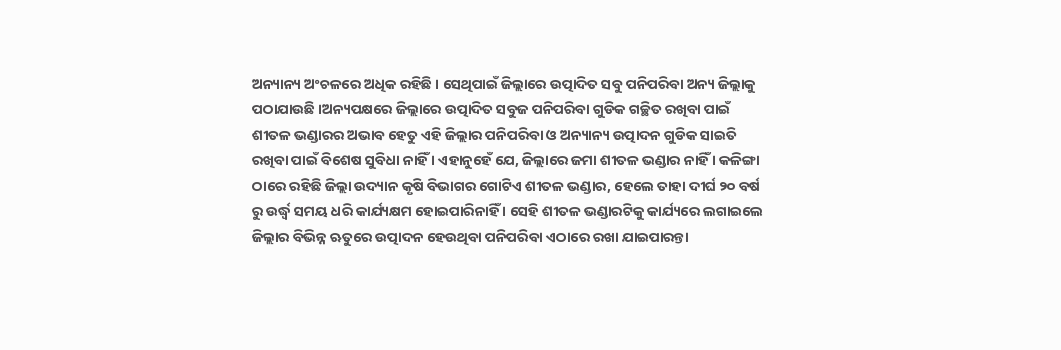ଅନ୍ୟାନ୍ୟ ଅଂଚଳରେ ଅଧିକ ରହିଛି । ସେଥିପାଇଁ ଜିଲ୍ଲାରେ ଉତ୍ପାଦିତ ସବୁ ପନିପରିବା ଅନ୍ୟ ଜିଲ୍ଲାକୁ ପଠାଯାଉଛି ।ଅନ୍ୟପକ୍ଷରେ ଜିଲ୍ଲାରେ ଉତ୍ପାଦିତ ସବୁଜ ପନିପରିବା ଗୁଡିକ ଗଚ୍ଛିତ ରଖିବା ପାଇଁ ଶୀତଳ ଭଣ୍ଡାରର ଅଭାବ ହେତୁ ଏହି ଜିଲ୍ଲାର ପନିପରିବା ଓ ଅନ୍ୟାନ୍ୟ ଉତ୍ପାଦନ ଗୁଡିକ ସାଇତି ରଖିବା ପାଇଁ ବିଶେଷ ସୁବିଧା ନାହିଁ । ଏହାନୁହେଁ ଯେ, ଜିଲ୍ଲାରେ ଜମା ଶୀତଳ ଭଣ୍ଡାର ନାହିଁ । କଳିଙ୍ଗା ଠାରେ ରହିଛି ଜିଲ୍ଲା ଉଦ୍ୟାନ କୃଷି ବିଭାଗର ଗୋଟିଏ ଶୀତଳ ଭଣ୍ଡାର, ହେଲେ ତାହା ଦୀର୍ଘ ୨୦ ବର୍ଷ ରୁ ଉର୍ଦ୍ଧ୍ୱ ସମୟ ଧରି କାର୍ଯ୍ୟକ୍ଷମ ହୋଇପାରିନାହିଁ । ସେହି ଶୀତଳ ଭଣ୍ଡାରଟିକୁ କାର୍ଯ୍ୟରେ ଲଗାଇଲେ ଜିଲ୍ଲାର ବିଭିନ୍ନ ଋତୁରେ ଉତ୍ପାଦନ ହେଉଥିବା ପନିପରିବା ଏଠାରେ ରଖା ଯାଇପାରନ୍ତା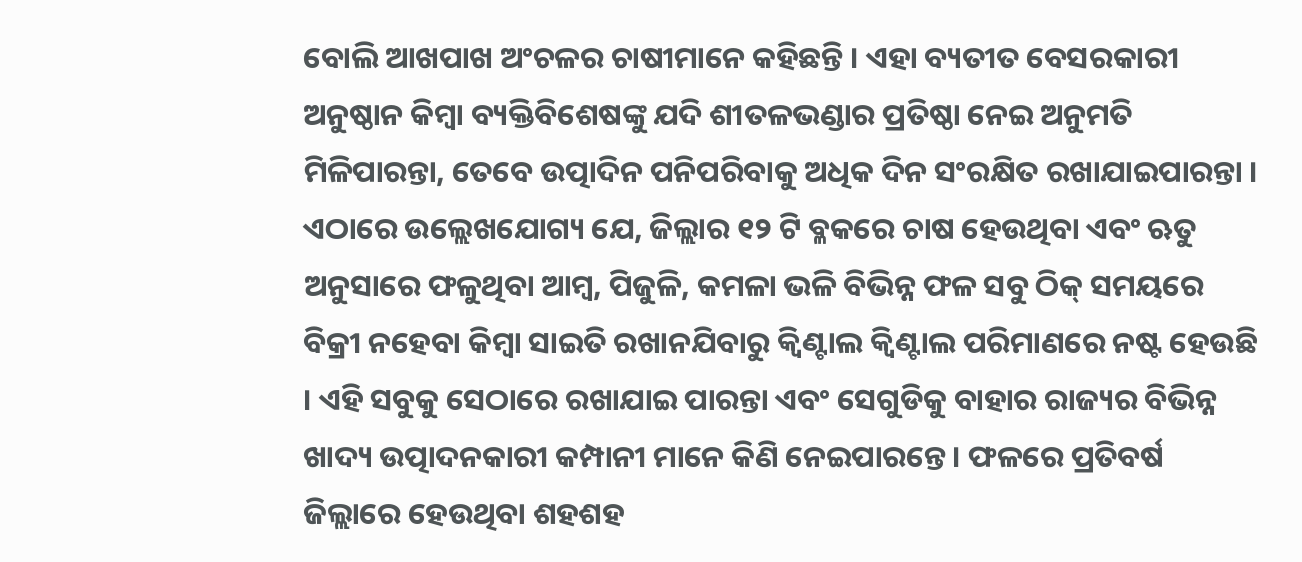ବୋଲି ଆଖପାଖ ଅଂଚଳର ଚାଷୀମାନେ କହିଛନ୍ତି । ଏହା ବ୍ୟତୀତ ବେସରକାରୀ ଅନୁଷ୍ଠାନ କିମ୍ବା ବ୍ୟକ୍ତିବିଶେଷଙ୍କୁ ଯଦି ଶୀତଳଭଣ୍ଡାର ପ୍ରତିଷ୍ଠା ନେଇ ଅନୁମତି ମିଳିପାରନ୍ତା, ତେବେ ଉତ୍ପାଦିନ ପନିପରିବାକୁ ଅଧିକ ଦିନ ସଂରକ୍ଷିତ ରଖାଯାଇପାରନ୍ତା ।
ଏଠାରେ ଉଲ୍ଲେଖଯୋଗ୍ୟ ଯେ, ଜିଲ୍ଲାର ୧୨ ଟି ବ୍ଳକରେ ଚାଷ ହେଉଥିବା ଏବଂ ଋତୁ ଅନୁସାରେ ଫଳୁଥିବା ଆମ୍ବ, ପିଜୁଳି, କମଳା ଭଳି ବିଭିନ୍ନ ଫଳ ସବୁ ଠିକ୍ ସମୟରେ ବିକ୍ରୀ ନହେବା କିମ୍ବା ସାଇତି ରଖାନଯିବାରୁ କ୍ୱିଣ୍ଟାଲ କ୍ୱିଣ୍ଟାଲ ପରିମାଣରେ ନଷ୍ଟ ହେଉଛି । ଏହି ସବୁକୁ ସେଠାରେ ରଖାଯାଇ ପାରନ୍ତା ଏବଂ ସେଗୁଡିକୁ ବାହାର ରାଜ୍ୟର ବିଭିନ୍ନ ଖାଦ୍ୟ ଉତ୍ପାଦନକାରୀ କମ୍ପାନୀ ମାନେ କିଣି ନେଇପାରନ୍ତେ । ଫଳରେ ପ୍ରତିବର୍ଷ ଜିଲ୍ଲାରେ ହେଉଥିବା ଶହଶହ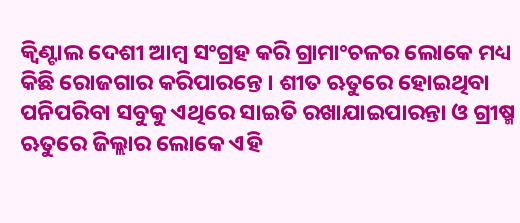କ୍ୱିଣ୍ଟାଲ ଦେଶୀ ଆମ୍ବ ସଂଗ୍ରହ କରି ଗ୍ରାମାଂଚଳର ଲୋକେ ମଧ୍ୟ କିଛି ରୋଜଗାର କରିପାରନ୍ତେ । ଶୀତ ଋତୁରେ ହୋଇଥିବା ପନିପରିବା ସବୁକୁ ଏଥିରେ ସାଇତି ରଖାଯାଇପାରନ୍ତା ଓ ଗ୍ରୀଷ୍ମ ଋତୁରେ ଜିଲ୍ଲାର ଲୋକେ ଏହି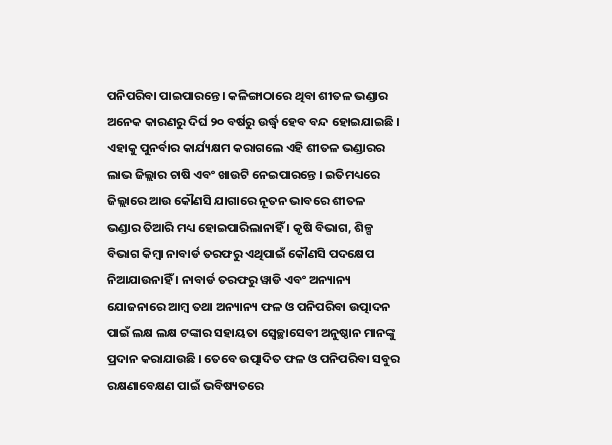ପନିପରିବା ପାଇପାରନ୍ତେ । କଳିଙ୍ଗାଠାରେ ଥିବା ଶୀତଳ ଭଣ୍ଡାର ଅନେକ କାରଣରୁ ଦିର୍ଘ ୨୦ ବର୍ଷରୁ ଉର୍ଦ୍ଧ୍ୱ ହେବ ବନ୍ଦ ହୋଇଯାଇଛି । ଏହାକୁ ପୁନର୍ବାର କାର୍ଯ୍ୟକ୍ଷମ କରାଗଲେ ଏହି ଶୀତଳ ଭଣ୍ଡାରର ଲାଭ ଜିଲ୍ଲାର ଚାଷି ଏବଂ ଖାଉଟି ନେଇପାରନ୍ତେ । ଇତିମଧ୍ୟରେ ଜିଲ୍ଲାରେ ଆଉ କୌଣସି ଯାଗାରେ ନୂତନ ଭାବରେ ଶୀତଳ ଭଣ୍ଡାର ତିଆରି ମଧ୍ୟ ହୋଇପାରିଲାନାହିଁ । କୃଷି ବିଭାଗ, ଶିଳ୍ପ ବିଭାଗ କିମ୍ବା ନାବାର୍ଡ ତରଫରୁ ଏଥିପାଇଁ କୌଣସି ପଦକ୍ଷେପ ନିଆଯାଉନାହିଁ । ନାବାର୍ଡ ତରଫରୁ ୱାଡି ଏବଂ ଅନ୍ୟାନ୍ୟ ଯୋଜନାରେ ଆମ୍ବ ତଥା ଅନ୍ୟାନ୍ୟ ଫଳ ଓ ପନିପରିବା ଉତ୍ପାଦନ ପାଇଁ ଲକ୍ଷ ଲକ୍ଷ ଟଙ୍କାର ସହାୟତା ସ୍ୱେଚ୍ଛାସେବୀ ଅନୁଷ୍ଠାନ ମାନଙ୍କୁ ପ୍ରଦାନ କରାଯାଉଛି । ତେବେ ଉତ୍ପାଦିତ ଫଳ ଓ ପନିପରିବା ସବୁର ରକ୍ଷଣାବେକ୍ଷଣ ପାଇଁ ଭବିଷ୍ୟତରେ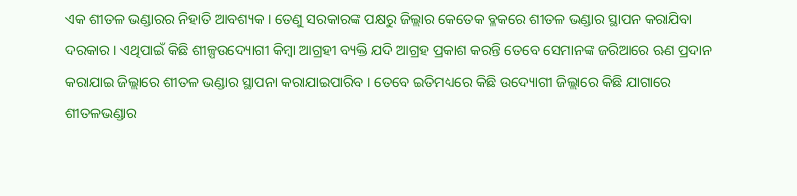ଏକ ଶୀତଳ ଭଣ୍ଡାରର ନିହାତି ଆବଶ୍ୟକ । ତେଣୁ ସରକାରଙ୍କ ପକ୍ଷରୁ ଜିଲ୍ଲାର କେତେକ ବ୍ଳକରେ ଶୀତଳ ଭଣ୍ଡାର ସ୍ଥାପନ କରାଯିବା ଦରକାର । ଏଥିପାଇଁ କିଛି ଶୀଳ୍ପଉଦ୍ୟୋଗୀ କିମ୍ବା ଆଗ୍ରହୀ ବ୍ୟକ୍ତି ଯଦି ଆଗ୍ରହ ପ୍ରକାଶ କରନ୍ତି ତେବେ ସେମାନଙ୍କ ଜରିଆରେ ଋଣ ପ୍ରଦାନ କରାଯାଇ ଜିଲ୍ଲାରେ ଶୀତଳ ଭଣ୍ଡାର ସ୍ଥାପନା କରାଯାଇପାରିବ । ତେବେ ଇତିମଧ୍ୟରେ କିଛି ଉଦ୍ୟୋଗୀ ଜିଲ୍ଲାରେ କିଛି ଯାଗାରେ ଶୀତଳଭଣ୍ଡାର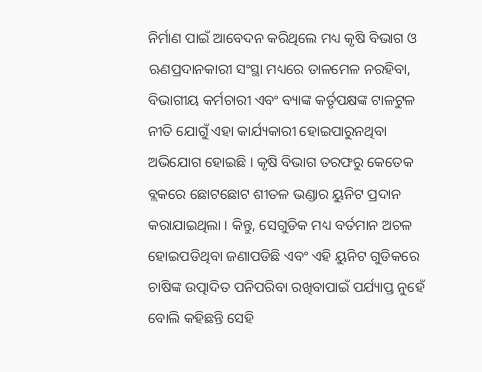ନିର୍ମାଣ ପାଇଁ ଆବେଦନ କରିଥିଲେ ମଧ୍ୟ କୃଷି ବିଭାଗ ଓ ଋଣପ୍ରଦାନକାରୀ ସଂସ୍ଥା ମଧ୍ୟରେ ତାଳମେଳ ନରହିବା, ବିଭାଗୀୟ କର୍ମଚାରୀ ଏବଂ ବ୍ୟାଙ୍କ କର୍ତୃପକ୍ଷଙ୍କ ଟାଳଟୁଳ ନୀତି ଯୋଗୁଁ ଏହା କାର୍ଯ୍ୟକାରୀ ହୋଇପାରୁନଥିବା ଅଭିଯୋଗ ହୋଇଛି । କୃଷି ବିଭାଗ ତରଫରୁ କେତେକ ବ୍ଲକରେ ଛୋଟଛୋଟ ଶୀତଳ ଭଣ୍ଡାର ୟୁନିଟ ପ୍ରଦାନ କରାଯାଇଥିଲା । କିନ୍ତୁ, ସେଗୁଡିକ ମଧ୍ୟ ବର୍ତମାନ ଅଚଳ ହୋଇପଡିଥିବା ଜଣାପଡିଛି ଏବଂ ଏହି ୟୁନିଟ ଗୁଡିକରେ ଚାଷିଙ୍କ ଉତ୍ପାଦିତ ପନିପରିବା ରଖିବାପାଇଁ ପର୍ଯ୍ୟାପ୍ତ ନୁହେଁ ବୋଲି କହିଛନ୍ତି ସେହି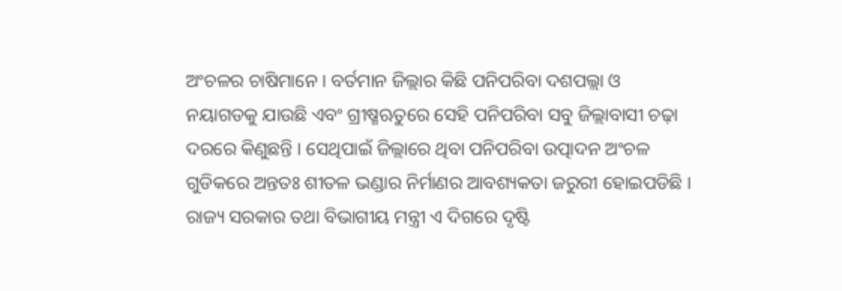ଅଂଚଳର ଚାଷିମାନେ । ବର୍ତମାନ ଜିଲ୍ଲାର କିଛି ପନିପରିବା ଦଶପଲ୍ଲା ଓ ନୟାଗଡକୁ ଯାଉଛି ଏବଂ ଗ୍ରୀଷ୍ମଋତୁରେ ସେହି ପନିପରିବା ସବୁ ଜିଲ୍ଲାବାସୀ ଚଢ଼ା ଦରରେ କିଣୁଛନ୍ତି । ସେଥିପାଇଁ ଜିଲ୍ଲାରେ ଥିବା ପନିପରିବା ଉତ୍ପାଦନ ଅଂଚଳ ଗୁଡିକରେ ଅନ୍ତତଃ ଶୀତଳ ଭଣ୍ଡାର ନିର୍ମାଣର ଆବଶ୍ୟକତା ଜରୁରୀ ହୋଇପଡିଛି । ରାଜ୍ୟ ସରକାର ତଥା ବିଭାଗୀୟ ମନ୍ତ୍ରୀ ଏ ଦିଗରେ ଦୃଷ୍ଟି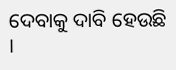ଦେବାକୁ ଦାବି ହେଉଛି ।